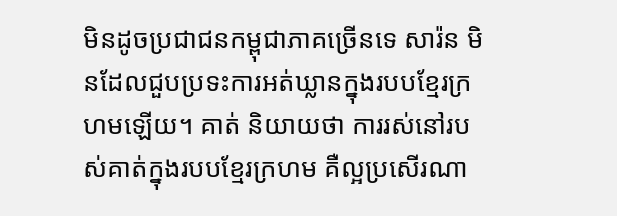មិនដូចប្រជាជនកម្ពុជាភាគច្រើនទេ សារ៉ន មិនដែលជួបប្រទះការអត់ឃ្លានក្នុងរបបខ្មែរក្រហមឡើយ។ គាត់ និយាយថា ការរស់នៅរបស់គាត់ក្នុងរបបខ្មែរក្រហម គឺល្អប្រសើរណា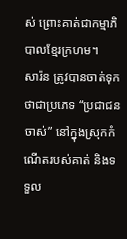ស់ ព្រោះគាត់ជាកម្មាភិបាលខ្មែរក្រហម។
សារ៉ន ត្រូវបានចាត់ទុកថាជាប្រភេទ “ប្រជាជនចាស់” នៅក្នុងស្រុកកំណើតរបស់គាត់ និងទទួល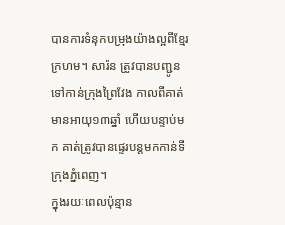បានការទំនុកបម្រុងយ៉ាងល្អពីខ្មែរក្រហម។ សារ៉ន ត្រូវបានបញ្ជូនទៅកាន់ក្រុងព្រៃវែង កាលពីគាត់មានអាយុ១៣ឆ្នាំ ហើយបន្ទាប់មក គាត់ត្រូវបានផ្ទេរបន្តមកកាន់ទីក្រុងភ្នំពេញ។
ក្នុងរយៈពេលប៉ុន្មាន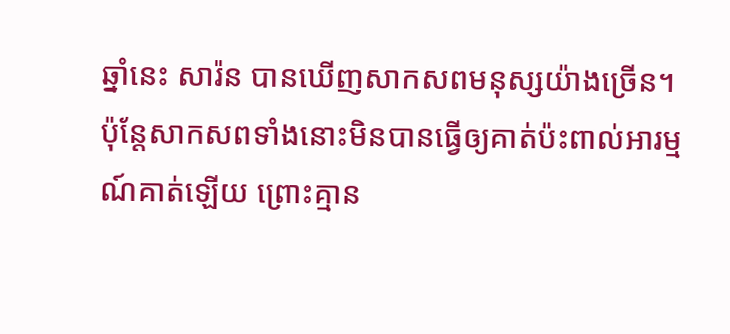ឆ្នាំនេះ សារ៉ន បានឃើញសាកសពមនុស្សយ៉ាងច្រើន។ ប៉ុន្តែសាកសពទាំងនោះមិនបានធ្វើឲ្យគាត់ប៉ះពាល់អារម្មណ៍គាត់ឡើយ ព្រោះគ្មាន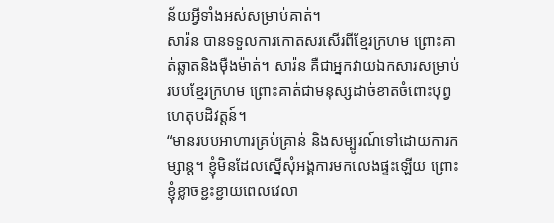ន័យអ្វីទាំងអស់សម្រាប់គាត់។
សារ៉ន បានទទួលការកោតសរសើរពីខ្មែរក្រហម ព្រោះគាត់ឆ្លាតនិងម៉ឺងម៉ាត់។ សារ៉ន គឺជាអ្នកវាយឯកសារសម្រាប់របបខ្មែរក្រហម ព្រោះគាត់ជាមនុស្សដាច់ខាតចំពោះបុព្វហេតុបដិវត្តន៍។
“មានរបបអាហារគ្រប់គ្រាន់ និងសម្បូរណ៍ទៅដោយការកម្សាន្ត។ ខ្ញុំមិនដែលស្នើសុំអង្គការមកលេងផ្ទះឡើយ ព្រោះខ្ញុំខ្លាចខ្ជះខ្ជាយពេលវេលា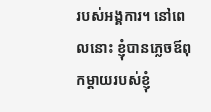របស់អង្គការ។ នៅពេលនោះ ខ្ញុំបានភ្លេចឪពុកម្តាយរបស់ខ្ញុំ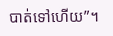បាត់ទៅហើយ”។